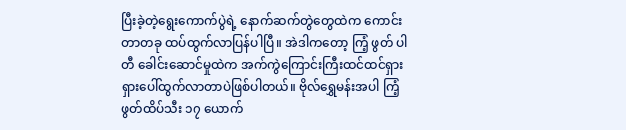ပြီးခဲ့တဲ့ရွေးကောက်ပွဲရဲ့ နောက်ဆက်တွဲတွေထဲက ကောင်းတာတခု ထပ်ထွက်လာပြန်ပါပြီ။ အဲဒါကတော့ ကြံ့ ဖွတ် ပါတီ ခေါင်းဆောင်မှုထဲက အက်ကွဲကြောင်းကြီးထင်ထင်ရှားရှားပေါ်ထွက်လာတာပဲဖြစ်ပါတယ်။ ဗိုလ်ရွှေမန်းအပါ ကြံ့ဖွတ်ထိပ်သီး ၁၇ ယောက်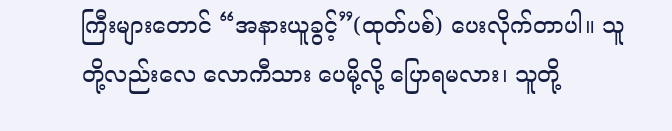ကြီးများတောင် “အနားယူခွင့်”(ထုတ်ပစ်) ပေးလိုက်တာပါ။ သူတို့လည်းလေ လောကီသား ပေမို့လို့ ပြောရမလား၊ သူတို့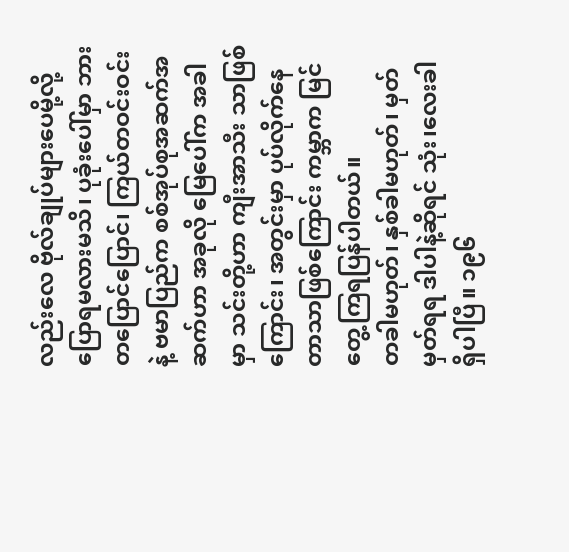လည်းလေ ဗိုလ်ချုပ်များပေမို့လို့ ပြောရမလားမသိ၊ ပုခုံးပေါ်မှာ ဘားတပြောင်ပြောင်၊ ကြယ်တဝင်းဝင်းနဲ့ ဗမာပြည်က စစ်အုပ်စုအဆက်အဆက်ဟာ အခုလို မြေပေါ်က အခါမှာ သင်းတို့ဟာ ကျီးအာသီး သာဖြစ်ကြောင်း၊ အတွင်းမှာ ပုပ်လိုက်နေတာသာဖြစ်ကြောင်း ကမ္ဘာက မြင်တွေ့ကြရပြန်ပါတယ်။
တခါမဟုတ်၊ နှစ်ခါမဟုတ်၊ မှတ်မှတ်ရရ ဒါပါနဲ့ဆိုရင် သုံး၊လေးခါ ရှိပါပြီ။ ၁၉၆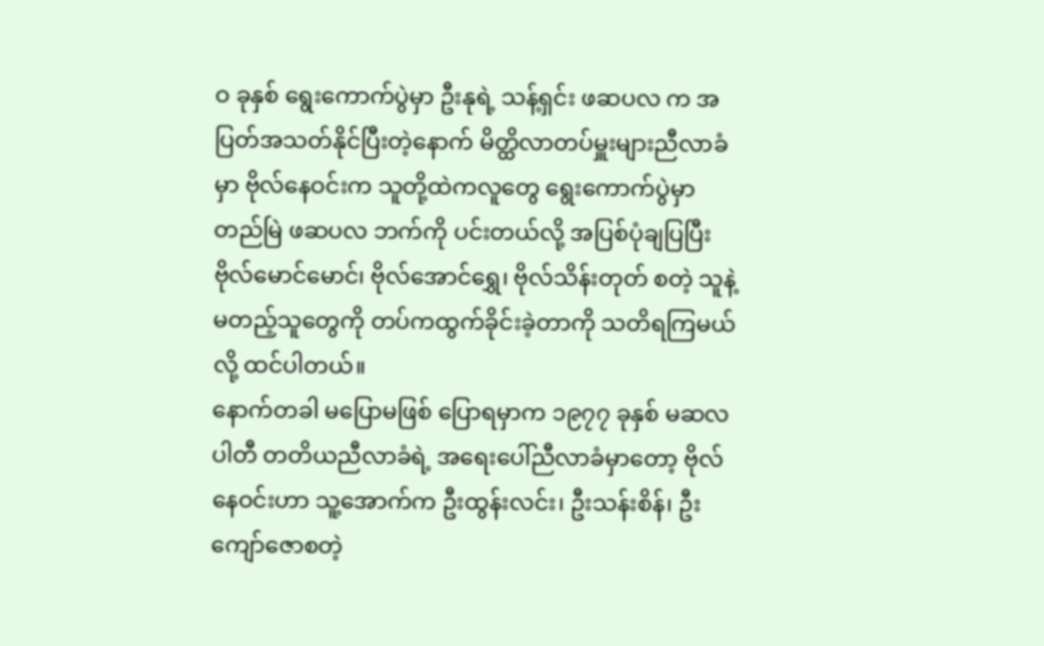ဝ ခုနှစ် ရွေးကောက်ပွဲမှာ ဦးနုရဲ့ သန့်ရှင်း ဖဆပလ က အပြတ်အသတ်နိုင်ပြီးတဲ့နောက် မိတ္ထိလာတပ်မှူးများညီလာခံမှာ ဗိုလ်နေဝင်းက သူတို့ထဲကလူတွေ ရွေးကောက်ပွဲမှာ တည်မြဲ ဖဆပလ ဘက်ကို ပင်းတယ်လို့ အပြစ်ပုံချပြပြီး ဗိုလ်မောင်မောင်၊ ဗိုလ်အောင်ရွှေ၊ ဗိုလ်သိန်းတုတ် စတဲ့ သူနဲ့မတည့်သူတွေကို တပ်ကထွက်ခိုင်းခဲ့တာကို သတိရကြမယ်လို့ ထင်ပါတယ်။
နောက်တခါ မပြောမဖြစ် ပြောရမှာက ၁၉၇၇ ခုနှစ် မဆလ ပါတီ တတိယညီလာခံရဲ့ အရေးပေါ်ညီလာခံမှာတော့ ဗိုလ်နေဝင်းဟာ သူ့အောက်က ဦးထွန်းလင်း၊ ဦးသန်းစိန်၊ ဦးကျော်ဇောစတဲ့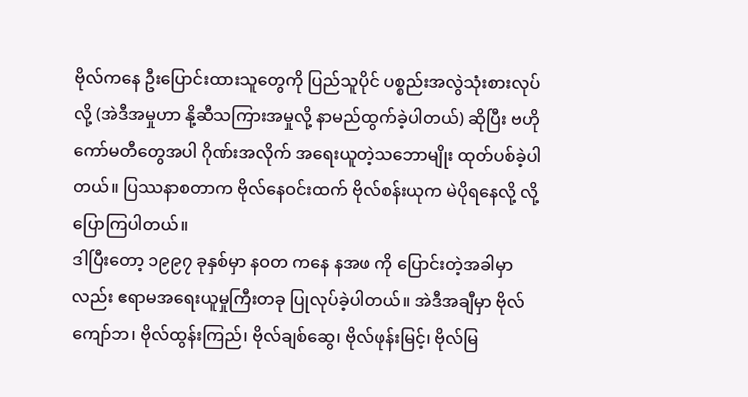ဗိုလ်ကနေ ဦးပြောင်းထားသူတွေကို ပြည်သူပိုင် ပစ္စည်းအလွဲသုံးစားလုပ်လို့ (အဲဒီအမှုဟာ နို့ဆီသကြားအမှုလို့ နာမည်ထွက်ခဲ့ပါတယ်) ဆိုပြီး ဗဟိုကော်မတီတွေအပါ ဂိုဏ်းအလိုက် အရေးယူတဲ့သဘောမျိုး ထုတ်ပစ်ခဲ့ပါတယ်။ ပြဿနာစတာက ဗိုလ်နေဝင်းထက် ဗိုလ်စန်းယုက မဲပိုရနေလို့ လို့ပြောကြပါတယ်။
ဒါပြီးတော့ ၁၉၉၇ ခုနှစ်မှာ နဝတ ကနေ နအဖ ကို ပြောင်းတဲ့အခါမှာလည်း ဧရာမအရေးယူမှုကြီးတခု ပြုလုပ်ခဲ့ပါတယ်။ အဲဒီအချီမှာ ဗိုလ်ကျော်ဘ၊ ဗိုလ်ထွန်းကြည်၊ ဗိုလ်ချစ်ဆွေ၊ ဗိုလ်ဖုန်းမြင့်၊ ဗိုလ်မြ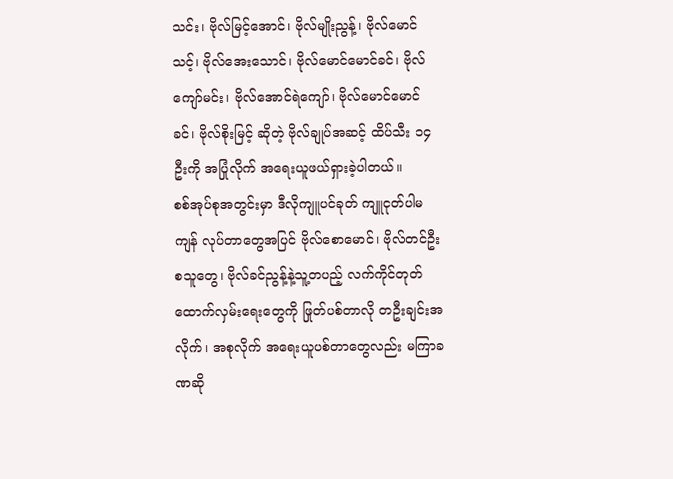သင်း၊ ဗိုလ်မြင့်အောင်၊ ဗိုလ်မျိုးညွန့်၊ ဗိုလ်မောင်သင့်၊ ဗိုလ်အေးသောင်၊ ဗိုလ်မောင်မောင်ခင်၊ ဗိုလ်ကျော်မင်း၊ ဗိုလ်အောင်ရဲကျော်၊ ဗိုလ်မောင်မောင်ခင်၊ ဗိုလ်စိုးမြင့် ဆိုတဲ့ ဗိုလ်ချုပ်အဆင့် ထိပ်သီး ၁၄ ဦးကို အပြုံလိုက် အရေးယူဖယ်ရှားခဲ့ပါတယ်။
စစ်အုပ်စုအတွင်းမှာ ဒီလိုကျူပင်ခုတ် ကျူငုတ်ပါမကျန် လုပ်တာတွေအပြင် ဗိုလ်စောမောင်၊ ဗိုလ်တင်ဦးစသူတွေ၊ ဗိုလ်ခင်ညွန့်နဲ့သူ့တပည့် လက်ကိုင်တုတ်ထောက်လှမ်းရေးတွေကို ဖြုတ်ပစ်တာလို တဦးချင်းအလိုက်၊ အစုလိုက် အရေးယူပစ်တာတွေလည်း မကြာခဏဆို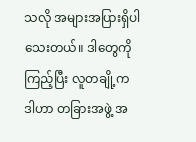သလို အများအပြားရှိပါသေးတယ်။ ဒါတွေကိုကြည့်ပြီး လူတချို့က ဒါဟာ တခြားအဖွဲ့ အ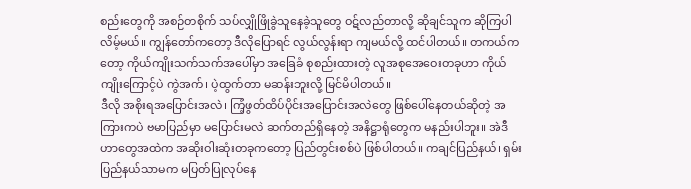စည်းတွေကို အစဉ်တစိုက် သပ်လျှိုဖြိုခွဲသူနေခဲ့သူတွေ ဝဋ်လည်တာလို့ ဆိုချင်သူက ဆိုကြပါလိမ့်မယ်။ ကျွန်တော်ကတော့ ဒီလိုပြောရင် လွယ်လွန်းရာ ကျမယ်လို့ ထင်ပါတယ်။ တကယ်ကတော့ ကိုယ်ကျိုးသက်သက်အပေါ်မှာ အခြေခံ စုစည်းထားတဲ့ လူအစုအေဝေးတခုဟာ ကိုယ်ကျိုးကြောင့်ပဲ ကွဲအက်၊ ပဲ့ထွက်တာ မဆန်းဘူးလို့ မြင်မိပါတယ်။
ဒီလို အစိုးရအပြောင်းအလဲ၊ ကြံ့ဖွတ်ထိပ်ပိုင်းအပြောင်းအလဲတွေ ဖြစ်ပေါ်နေတယ်ဆိုတဲ့ အကြားကပဲ ဗမာပြည်မှာ မပြောင်းမလဲ ဆက်တည်ရှိနေတဲ့ အနိဋ္ဌာရုံတွေက မနည်းပါဘူး။ အဲဒီဟာတွေအထဲက အဆိုးဝါးဆုံးတခုကတော့ ပြည်တွင်းစစ်ပဲ ဖြစ်ပါတယ်။ ကချင်ပြည်နယ်၊ ရှမ်းပြည်နယ်သာမက မပြတ်ပြုလုပ်နေ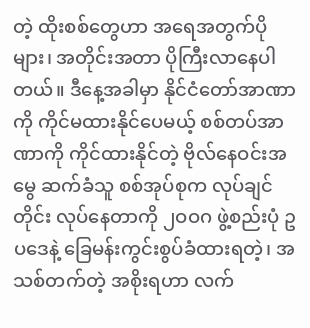တဲ့ ထိုးစစ်တွေဟာ အရေအတွက်ပိုများ၊ အတိုင်းအတာ ပိုကြီးလာနေပါတယ်။ ဒီနေ့အခါမှာ နိုင်ငံတော်အာဏာကို ကိုင်မထားနိုင်ပေမယ့် စစ်တပ်အာဏာကို ကိုင်ထားနိုင်တဲ့ ဗိုလ်နေဝင်းအမွေ ဆက်ခံသူ စစ်အုပ်စုက လုပ်ချင်တိုင်း လုပ်နေတာကို ၂ဝဝဂ ဖွဲ့စည်းပုံ ဥပဒေနဲ့ ခြေမန်းကွင်းစွပ်ခံထားရတဲ့၊ အသစ်တက်တဲ့ အစိုးရဟာ လက်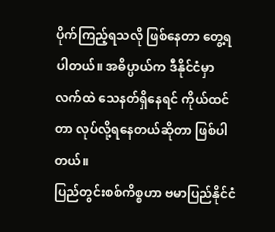ပိုက်ကြည့်ရသလို ဖြစ်နေတာ တွေ့ရပါတယ်။ အဓိပ္ပာယ်က ဒီနိုင်ငံမှာ လက်ထဲ သေနတ်ရှိနေရင် ကိုယ်ထင်တာ လုပ်လို့ရနေတယ်ဆိုတာ ဖြစ်ပါတယ်။
ပြည်တွင်းစစ်ကိစ္စဟာ ဗမာပြည်နိုင်ငံ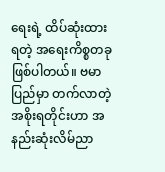ရေးရဲ့ ထိပ်ဆုံးထားရတဲ့ အရေးကိစ္စတခု ဖြစ်ပါတယ်။ ဗမာပြည်မှာ တက်လာတဲ့ အစိုးရတိုင်းဟာ အနည်းဆုံးလိမ်ညာ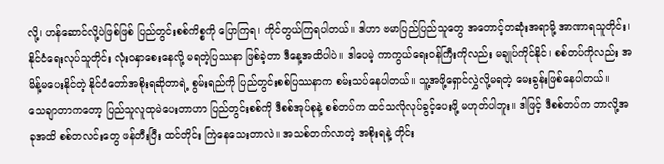လို့၊ ဟန်ဆောင်လို့ပဲဖြစ်ဖြစ် ပြည်တွင်းစစ်ကိစ္စကို ပြောကြရ၊ ကိုင်တွယ်ကြရပါတယ်။ ဒါဟာ ဗမာပြည်ပြည်သူတွေ အတောင့်တဆုံးအရာမို့ အာဏာရသူတိုင်း၊ နိုင်ငံရေးလုပ်သူတိုင်း လုံးဝနှာစေးနေလို့ မရတဲ့ပြဿနာ ဖြစ်ခဲ့တာ ဒီနေ့အထိပါပဲ။ ဒါပေမဲ့ ကာကွယ်ရေးဝန်ကြီးကိုလည်း မချုပ်ကိုင်နိုင်၊ စစ်တပ်ကိုလည်း အမိန့်မပေးနိုင်တဲ့ နိုင်ငံတော်အစိုးရဆိုတာရဲ့ စွမ်းရည်ကို ပြည်တွင်းစစ်ပြဿနာက စမ်းသပ်နေပါတယ်။ သူ့အဖို့ရှောင်လွှဲလို့မရတဲ့ မေးခွန်းဖြစ်နေပါတယ်။
သေချာတာကတော့ ပြည်သူလူထုမဲပေးတာဟာ ပြည်တွင်းစစ်ကို ဒီစစ်အုပ်စုနဲ့ စစ်တပ်က ထင်သလိုလုပ်ခွင့်ပေးဖို့ မဟုတ်ပါဘူး။ ဒါဖြင့် ဒီစစ်တပ်က ဘာလို့အခုအထိ စစ်တလင်းတွေ ဖန်တီးပြီး ထင်တိုင်း ကြဲနေသေးတာလဲ။ အသစ်တက်လာတဲ့ အစိုးရနဲ့ တိုင်း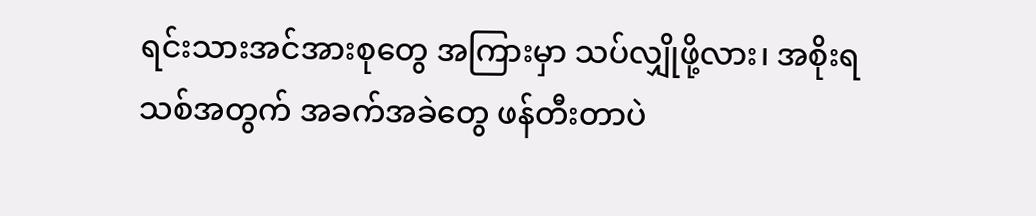ရင်းသားအင်အားစုတွေ အကြားမှာ သပ်လျှိုဖို့လား၊ အစိုးရသစ်အတွက် အခက်အခဲတွေ ဖန်တီးတာပဲ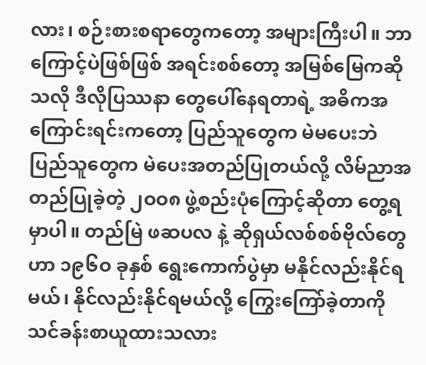လား၊ စဉ်းစားစရာတွေကတော့ အများကြီးပါ။ ဘာကြောင့်ပဲဖြစ်ဖြစ် အရင်းစစ်တော့ အမြစ်မြေကဆိုသလို ဒီလိုပြဿနာ တွေပေါ်နေရတာရဲ့ အဓိကအကြောင်းရင်းကတော့ ပြည်သူတွေက မဲမပေးဘဲ ပြည်သူတွေက မဲပေးအတည်ပြုတယ်လို့ လိမ်ညာအတည်ပြုခဲ့တဲ့ ၂ဝဝ၈ ဖွဲ့စည်းပုံကြောင့်ဆိုတာ တွေ့ရမှာပါ။ တည်မြဲ ဖဆပလ နဲ့ ဆိုရှယ်လစ်စစ်ဗိုလ်တွေဟာ ၁၉၆ဝ ခုနှစ် ရွေးကောက်ပွဲမှာ မနိုင်လည်းနိုင်ရမယ်၊ နိုင်လည်းနိုင်ရမယ်လို့ ကြွေးကြော်ခဲ့တာကို သင်ခန်းစာယူထားသလား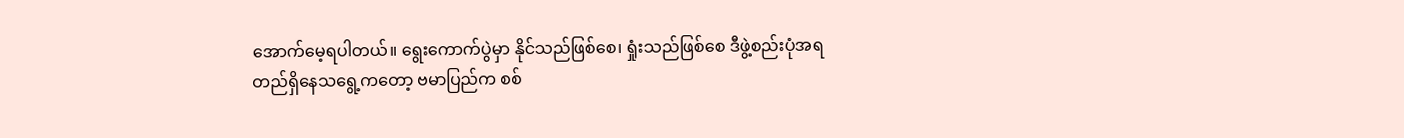အောက်မေ့ရပါတယ်။ ရွေးကောက်ပွဲမှာ နိုင်သည်ဖြစ်စေ၊ ရှုံးသည်ဖြစ်စေ ဒီဖွဲ့စည်းပုံအရ တည်ရှိနေသရွေ့ကတော့ ဗမာပြည်က စစ်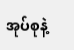အုပ်စုနဲ့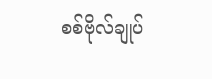စစ်ဗိုလ်ချုပ်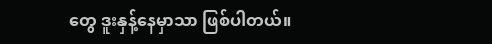တွေ ဒူးနှန့်နေမှာသာ ဖြစ်ပါတယ်။